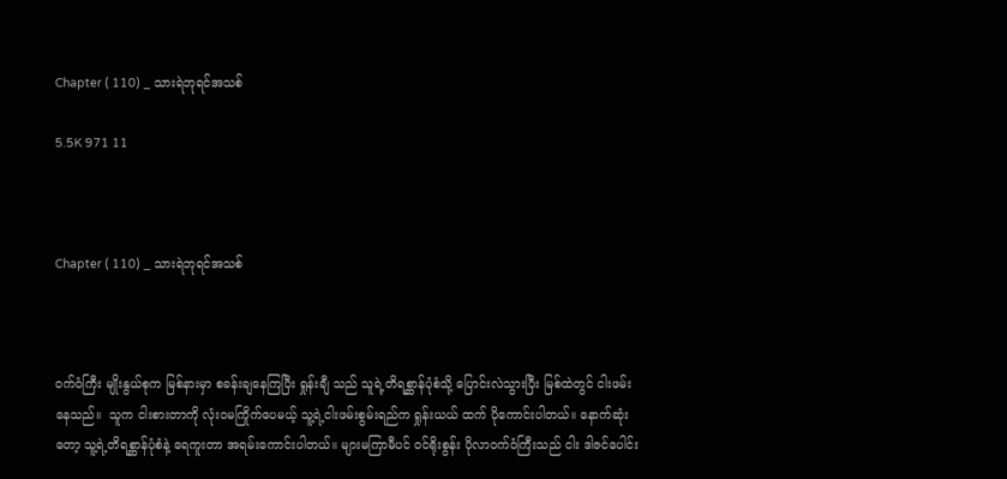Chapter ( 110) _ သားရဲဘုရင်အသစ်

5.5K 971 11



Chapter ( 110) _ သားရဲဘုရင်အသစ်



ဝက်ဝံကြီး မျိုးနွယ်စုက မြစ်နားမှာ စခန်းချနေကြပြီး ရှုန်းချီ သည် သူရဲ့တိရစ္ဆာန်ပုံစံသို့ ပြောင်းလဲသွားပြီး မြစ်ထဲတွင် ငါးဖမ်းနေသည်။  သူက ငါးစားတာကို လုံးဝမကြိုက်ပေမယ့် သူ့ရဲ့ငါးဖမ်းစွမ်းရည်က ရှုန်းယယ် ထက် ပိုကောင်းပါတယ်။ နောက်ဆုံးတော့ သူ့ရဲ့တိရစ္ဆာန်ပုံစံနဲ့ ရေကူးတာ အရမ်းကောင်းပါတယ်။ များမကြာမီပင် ဝင်ရိုးစွန်း ပိုလာဝက်ဝံကြီးသည် ငါး ဒါဇင်ပေါင်း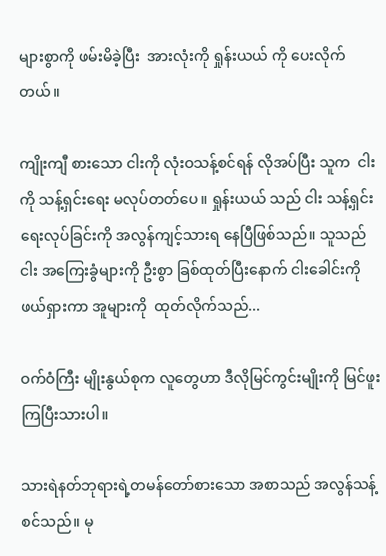များစွာကို ဖမ်းမိခဲ့ပြီး  အားလုံးကို ရှုန်းယယ် ကို ပေးလိုက်တယ်။

ကျိုးကျီ စားသော ငါးကို လုံးဝသန့်စင်ရန် လိုအပ်ပြီး သူက  ငါးကို သန့်ရှင်းရေး မလုပ်တတ်ပေ။ ရှုန်းယယ် သည် ငါး သန့်ရှင်းရေးလုပ်ခြင်းကို အလွန်ကျင့်သားရ နေပြီဖြစ်သည်။ သူသည် ငါး အကြေးခွံများကို ဦးစွာ ခြစ်ထုတ်ပြီးနောက် ငါးခေါင်းကို ဖယ်ရှားကာ အူများကို  ထုတ်လိုက်သည်...

ဝက်ဝံကြီး မျိုးနွယ်စုက လူတွေဟာ ဒီလိုမြင်ကွင်းမျိုးကို မြင်ဖူးကြပြီးသားပါ။

သားရဲနတ်ဘုရားရဲ့တမန်တော်စားသော အစာသည် အလွန်သန့်စင်သည်။ မု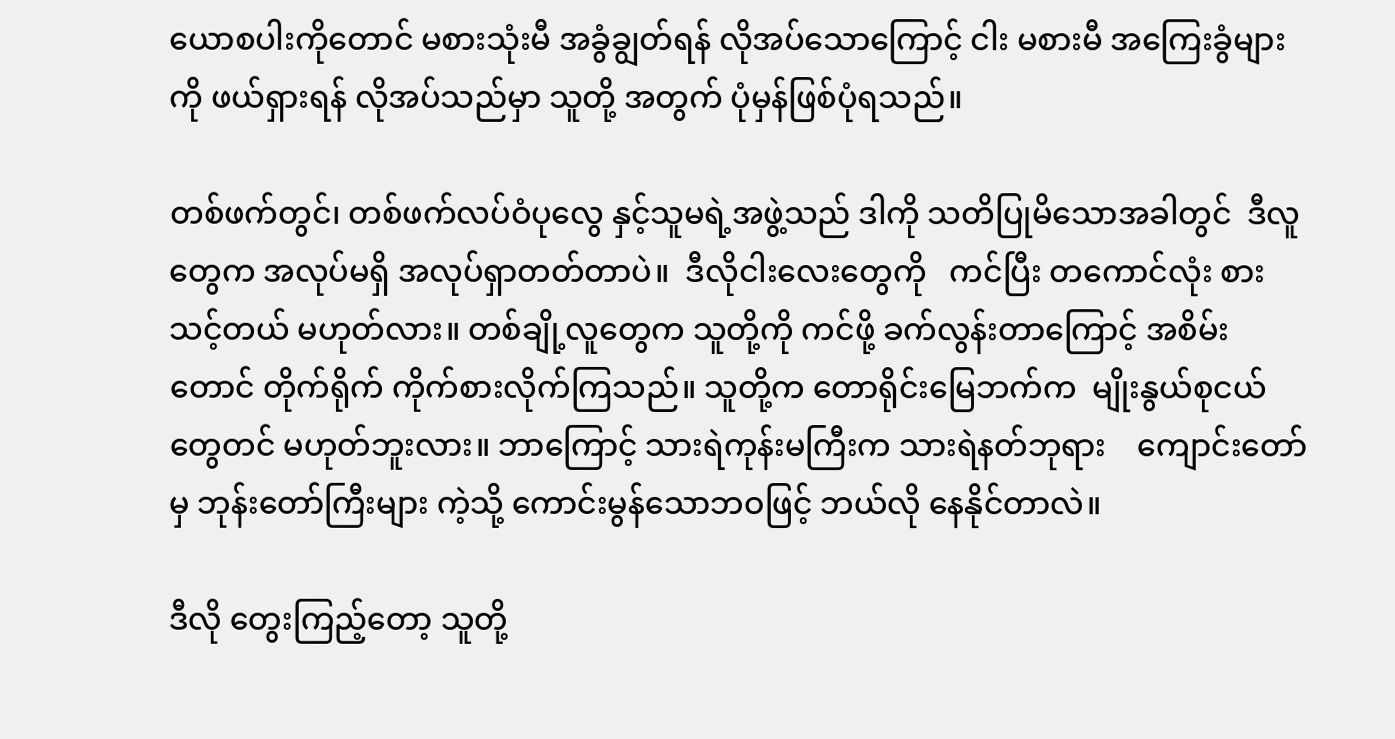ယောစပါးကိုတောင် မစားသုံးမီ အခွံချွတ်ရန် လိုအပ်သောကြောင့် ငါး မစားမီ အကြေးခွံများကို ဖယ်ရှားရန် လိုအပ်သည်မှာ သူတို့ အတွက် ပုံမှန်ဖြစ်ပုံရသည်။

တစ်ဖက်တွင်၊ တစ်ဖက်လပ်ဝံပုလွေ နှင့်သူမရဲ့အဖွဲ့သည် ဒါကို သတိပြုမိသောအခါတွင်  ဒီလူတွေက အလုပ်မရှိ အလုပ်ရှာတတ်တာပဲ။  ဒီလိုငါးလေးတွေကို   ကင်ပြီး တကောင်လုံး စားသင့်တယ် မဟုတ်လား။ တစ်ချို့လူတွေက သူတို့ကို ကင်ဖို့ ခက်လွန်းတာကြောင့် အစိမ်းတောင် တိုက်ရိုက် ကိုက်စားလိုက်ကြသည်။ သူတို့က တောရိုင်းမြေဘက်က  မျိုးနွယ်စုငယ်တွေတင် မဟုတ်ဘူးလား။ ဘာကြောင့် သားရဲကုန်းမကြီးက သားရဲနတ်ဘုရား    ကျောင်းတော် မှ ဘုန်းတော်ကြီးများ ကဲ့သို့ ကောင်းမွန်သောဘဝဖြင့် ဘယ်လို နေနိုင်တာလဲ။

ဒီလို တွေးကြည့်တော့ သူတို့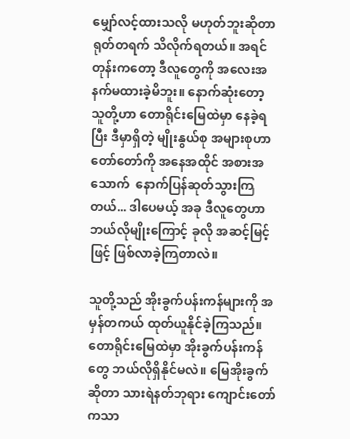မျှော်လင့်ထားသလို မဟုတ်ဘူးဆိုတာ ရုတ်တရက် သိလိုက်ရတယ်။ အရင်တုန်းကတော့ ဒီလူတွေကို အလေးအနက်မထားခဲ့မိဘူး။ နောက်ဆုံးတော့ သူတို့ဟာ တောရိုင်းမြေထဲမှာ နေခဲ့ရပြီး ဒီမှာရှိတဲ့ မျိုးနွယ်စု အများစုဟာ တော်တော်ကို အနေအထိုင် အစားအသောက်  နောက်ပြန်ဆုတ်သွားကြတယ်... ဒါပေမယ့် အခု ဒီလူတွေဟာ ဘယ်လိုမျိုးကြောင့် ခုလို အဆင့်မြင့်ဖြင့် ဖြစ်လာခဲ့ကြတာလဲ။

သူတို့သည် အိုးခွက်ပန်းကန်များကို အမှန်တကယ် ထုတ်ယူနိုင်ခဲ့ကြသည်။ တောရိုင်းမြေထဲမှာ အိုးခွက်ပန်းကန်တွေ ဘယ်လိုရှိနိုင်မလဲ။ မြေအိုးခွက်ဆိုတာ သားရဲနတ်ဘုရား ကျောင်းတော် ကသာ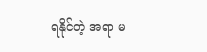ရနိုင်တဲ့ အရာ မ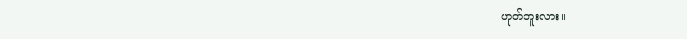ဟုတ်ဘူးလား။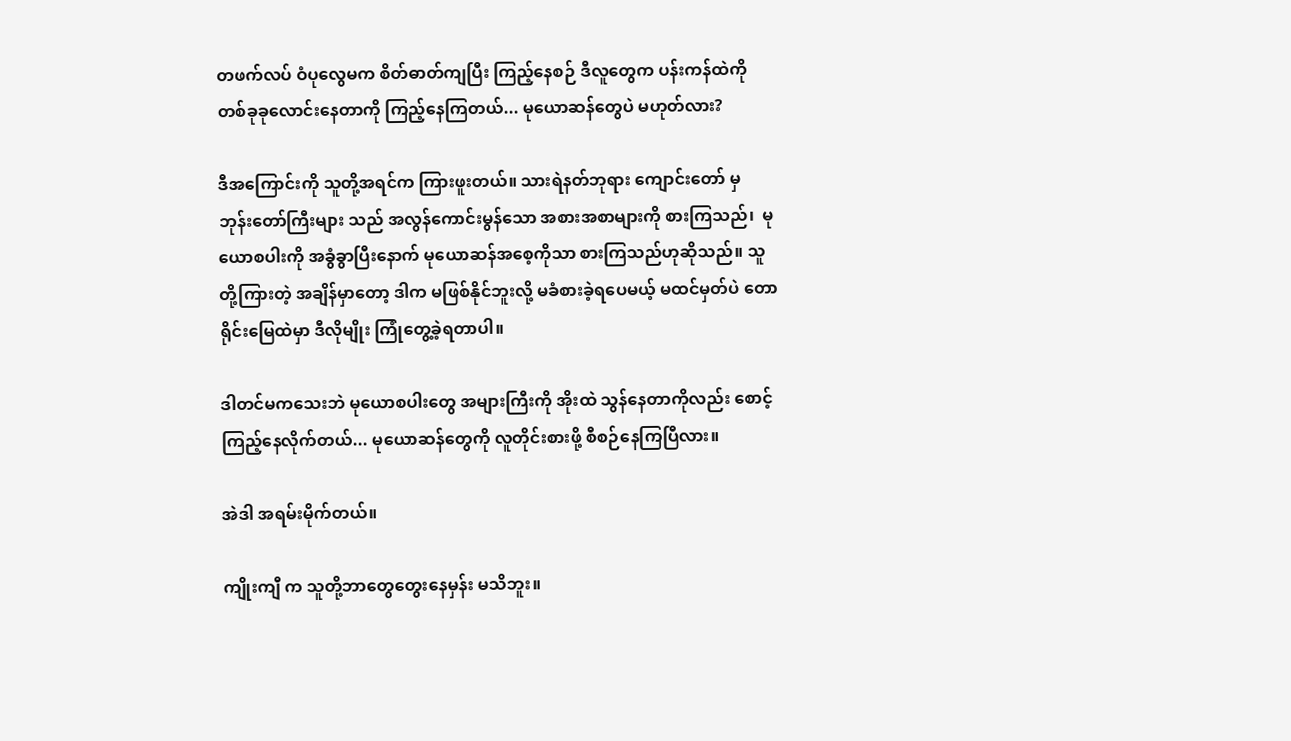တဖက်လပ် ဝံပုလွေမက စိတ်ဓာတ်ကျပြီး ကြည့်နေစဉ် ဒီလူတွေက ပန်းကန်ထဲကို တစ်ခုခုလောင်းနေတာကို ကြည့်နေကြတယ်... မုယောဆန်တွေပဲ မဟုတ်လား?

ဒီအကြောင်းကို သူတို့အရင်က ကြားဖူးတယ်။ သားရဲနတ်ဘုရား ကျောင်းတော် မှ ဘုန်းတော်ကြီးများ သည် အလွန်ကောင်းမွန်သော အစားအစာများကို စားကြသည်၊  မုယောစပါးကို အခွံခွာပြီးနောက် မုယောဆန်အစေ့ကိုသာ စားကြသည်ဟုဆိုသည်။ သူတို့ကြားတဲ့ အချိန်မှာတော့ ဒါက မဖြစ်နိုင်ဘူးလို့ မခံစားခဲ့ရပေမယ့် မထင်မှတ်ပဲ တောရိုင်းမြေထဲမှာ ဒီလိုမျိုး ကြုံတွေ့ခဲ့ရတာပါ။

ဒါတင်မကသေးဘဲ မုယောစပါးတွေ အများကြီးကို အိုးထဲ သွန်နေတာကိုလည်း စောင့်ကြည့်နေလိုက်တယ်... မုယောဆန်တွေကို လူတိုင်းစားဖို့ စီစဉ်နေကြပြီလား။

အဲဒါ အရမ်းမိုက်တယ်။

ကျိုးကျီ က သူတို့ဘာတွေတွေးနေမှန်း မသိဘူး။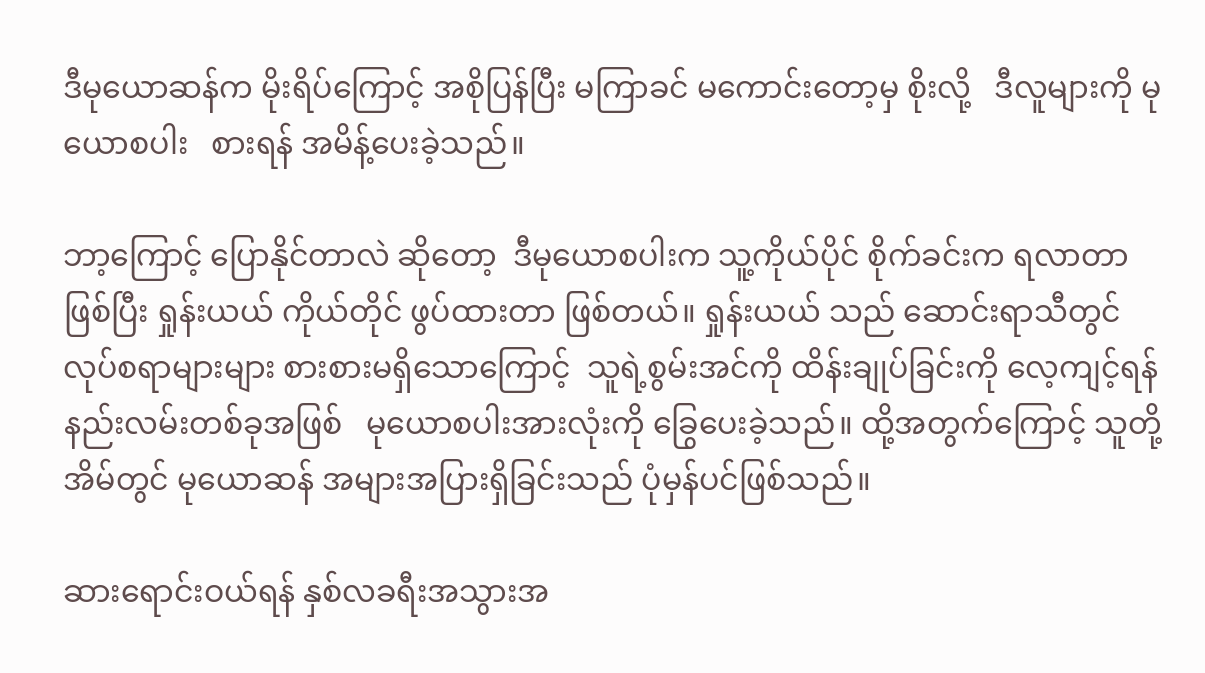ဒီမုယောဆန်က မိုးရိပ်ကြောင့် အစိုပြန်ပြီး မကြာခင် မကောင်းတော့မှ စိုးလို့   ဒီလူများကို မုယောစပါး   စားရန် အမိန့်ပေးခဲ့သည်။

ဘာ့ကြောင့် ပြောနိုင်တာလဲ ဆိုတော့  ဒီမုယောစပါးက သူ့ကိုယ်ပိုင် စိုက်ခင်းက ရလာတာဖြစ်ပြီး ရှုန်းယယ် ကိုယ်တိုင် ဖွပ်ထားတာ ဖြစ်တယ်။ ရှုန်းယယ် သည် ဆောင်းရာသီတွင် လုပ်စရာများများ စားစားမရှိသောကြောင့်  သူရဲ့စွမ်းအင်ကို ထိန်းချုပ်ခြင်းကို လေ့ကျင့်ရန် နည်းလမ်းတစ်ခုအဖြစ်   မုယောစပါးအားလုံးကို ခြွေပေးခဲ့သည်။ ထို့အတွက်ကြောင့် သူတို့အိမ်တွင် မုယောဆန် အများအပြားရှိခြင်းသည် ပုံမှန်ပင်ဖြစ်သည်။

ဆားရောင်းဝယ်ရန် နှစ်လခရီးအသွားအ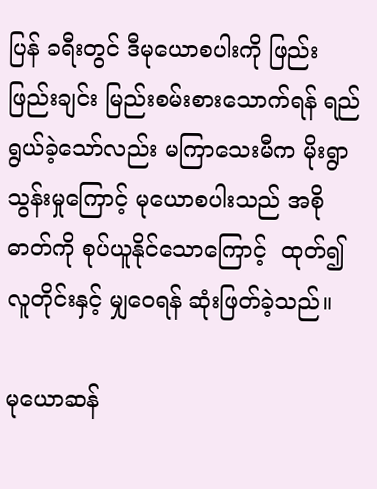ပြန် ခရီးတွင် ဒီမုယောစပါးကို ဖြည်းဖြည်းချင်း မြည်းစမ်းစားသောက်ရန် ရည်ရွယ်ခဲ့သော်လည်း မကြာသေးမီက မိုးရွာသွန်းမှုကြောင့် မုယောစပါးသည် အစိုဓာတ်ကို စုပ်ယူနိုင်သောကြောင့်  ထုတ်၍ လူတိုင်းနှင့် မျှဝေရန် ဆုံးဖြတ်ခဲ့သည်။

မုယောဆန်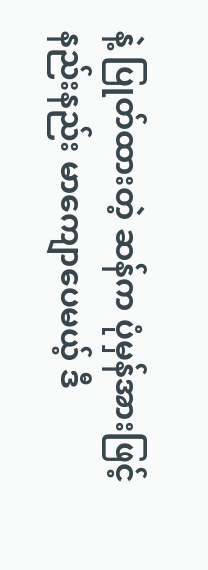နဲ့ ပြုတ်ထားတဲ့ ဆန်က ပုံမှန်အားဖြင့် နည်းနည်း မာကျောပေမယ့် ဒီ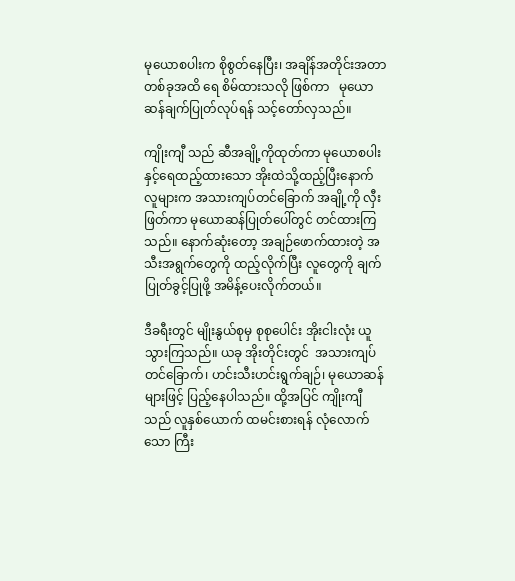မုယောစပါးက စိုစွတ်နေပြီး၊ အချိန်အတိုင်းအတာတစ်ခုအထိ ရေ စိမ်ထားသလို ဖြစ်ကာ   မုယောဆန်ချက်ပြုတ်လုပ်ရန် သင့်တော်လှသည်။

ကျိုးကျီ သည် ဆီအချို့ကိုထုတ်ကာ မုယောစပါးနှင့်ရေထည့်ထားသော အိုးထဲသို့ထည့်ပြီးနောက် လူများက အသားကျပ်တင်ခြောက် အချို့ကို လှီးဖြတ်ကာ မုယောဆန်ပြုတ်ပေါ်တွင် တင်ထားကြသည်။ နောက်ဆုံးတော့ အချဉ်ဖောက်ထားတဲ့ အသီးအရွက်တွေကို ထည့်လိုက်ပြီး လူတွေကို ချက်ပြုတ်ခွင့်ပြုဖို့ အမိန့်ပေးလိုက်တယ်။

ဒီခရီးတွင် မျိုးနွယ်စုမှ စုစုပေါင်း အိုးငါးလုံး ယူသွားကြသည်။ ယခု အိုးတိုင်းတွင်  အသားကျပ်တင်ခြောက်၊ ဟင်းသီးဟင်းရွက်ချဉ်၊ မုယောဆန်များဖြင့် ပြည့်နေပါသည်။ ထို့အပြင် ကျိုးကျီ သည် လူနှစ်ယောက် ထမင်းစားရန် လုံလောက်သော ကြီး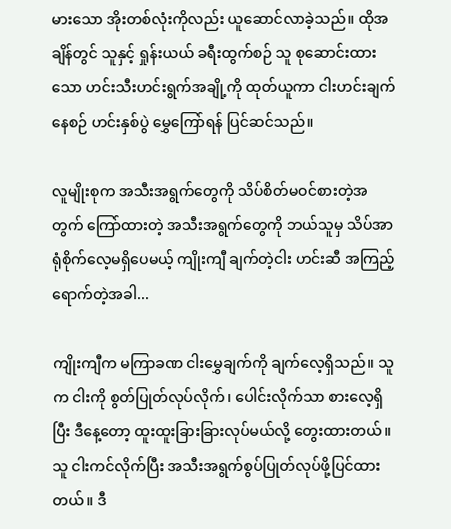မားသော အိုးတစ်လုံးကိုလည်း ယူဆောင်လာခဲ့သည်။ ထိုအချိန်တွင် သူနှင့် ရှုန်းယယ် ခရီးထွက်စဉ် သူ စုဆောင်းထားသော ဟင်းသီးဟင်းရွက်အချို့ကို ထုတ်ယူကာ ငါးဟင်းချက်နေစဉ် ဟင်းနှစ်ပွဲ မွှေကြော်ရန် ပြင်ဆင်သည်။

လူမျိုးစုက အသီးအရွက်တွေကို သိပ်စိတ်မဝင်စားတဲ့အတွက် ကြော်ထားတဲ့ အသီးအရွက်တွေကို ဘယ်သူမှ သိပ်အာရုံစိုက်လေ့မရှိပေမယ့် ကျိုးကျီ ချက်တဲ့ငါး ဟင်းဆီ အကြည့်ရောက်တဲ့အခါ...

ကျိုးကျီက မကြာခဏ ငါးမွှေချက်ကို ချက်လေ့ရှိသည်။ သူက ငါးကို စွတ်ပြုတ်လုပ်လိုက်၊ ပေါင်းလိုက်သာ စားလေ့ရှိပြီး ဒီနေ့တော့ ထူးထူးခြားခြားလုပ်မယ်လို့ တွေးထားတယ်။ သူ ငါးကင်လိုက်ပြီး အသီးအရွက်စွပ်ပြုတ်လုပ်ဖို့ပြင်ထားတယ်။ ဒီ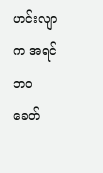ဟင်းလျာက အရင်ဘဝ ခေတ်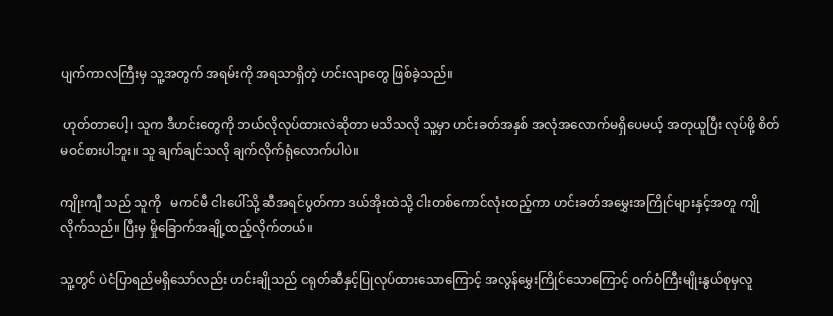ပျက်ကာလကြီးမှ သူ့အတွက် အရမ်းကို အရသာရှိတဲ့ ဟင်းလျာတွေ ဖြစ်ခဲ့သည်။

 ဟုတ်တာပေါ့၊ သူက ဒီဟင်းတွေကို ဘယ်လိုလုပ်ထားလဲဆိုတာ မသိသလို သူ့မှာ ဟင်းခတ်အနှစ် အလုံအလောက်မရှိပေမယ့် အတုယူပြီး လုပ်ဖို့ စိတ်မဝင်စားပါဘူး။ သူ ချက်ချင်သလို ချက်လိုက်ရုံလောက်ပါပဲ။

ကျိုးကျီ သည် သူကို   မကင်မီ ငါးပေါ်သို့ ဆီအရင်ပွတ်ကာ ဒယ်အိုးထဲသို့ ငါးတစ်ကောင်လုံးထည့်ကာ ဟင်းခတ်အမွှေးအကြိုင်များနှင့်အတူ ကျိုလိုက်သည်။ ပြီးမှ မှိုခြောက်အချို့ထည့်လိုက်တယ်။

သူ့တွင် ပဲငံပြာရည်မရှိသော်လည်း ဟင်းချိုသည် ငရုတ်ဆီနှင့်ပြုလုပ်ထားသောကြောင့် အလွန်မွှေးကြိုင်သောကြောင့် ဝက်ဝံကြီးမျိုးနွယ်စုမှလူ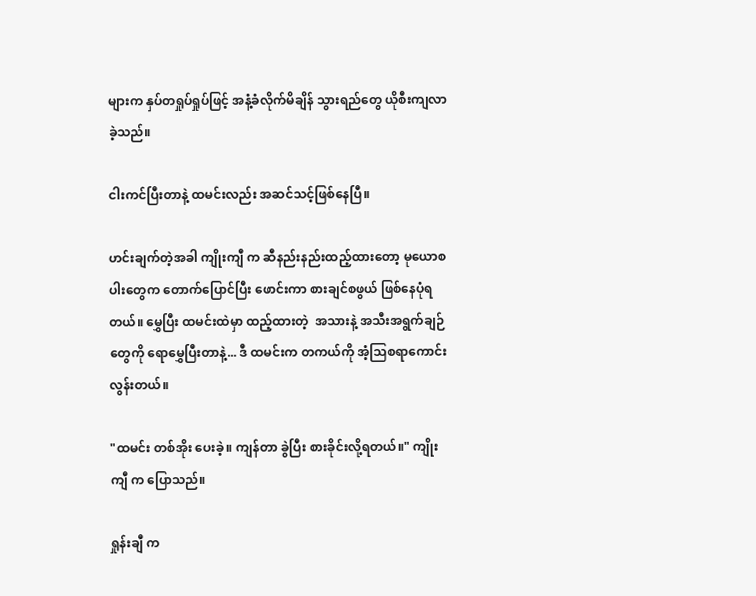များက နှပ်တရှုပ်ရှုပ်ဖြင့် အနံ့ခံလိုက်မိချိန် သွားရည်တွေ ယိုစီးကျလာခဲ့သည်။

ငါးကင်ပြီးတာနဲ့ ထမင်းလည်း အဆင်သင့်ဖြစ်နေပြီ။

ဟင်းချက်တဲ့အခါ ကျိုးကျီ က ဆီနည်းနည်းထည့်ထားတော့ မုယောစပါးတွေက တောက်ပြောင်ပြီး ဖောင်းကာ စားချင်စဖွယ် ဖြစ်နေပုံရတယ်။ မွှေပြီး ထမင်းထဲမှာ ထည့်ထားတဲ့  အသားနဲ့ အသီးအရွက်ချဉ်တွေကို ရောမွှေပြီးတာနဲ့... ဒီ ထမင်းက တကယ်ကို အံ့သြစရာကောင်းလွန်းတယ်။

"ထမင်း တစ်အိုး ပေးခဲ့။ ကျန်တာ ခွဲပြီး စားခိုင်းလို့ရတယ်။" ကျိုးကျီ က ပြောသည်။

ရှုန်းချီ က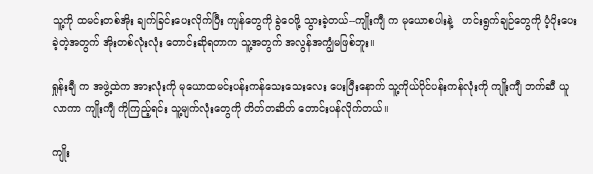သူ့ကို ထမင်းတစ်အိုး ချက်ခြင်းပေးလိုက်ပြီး ကျန်တွေကို ခွဲဝေဖို့ သွားခဲ့တယ်--ကျိုးကျီ က မုယောစပါးနဲ့   ဟင်းရွက်ချဉ်တွေကို ပံ့ပိုးပေးခဲ့တဲ့အတွက် အိုးတစ်လုံးလုံး တောင်းဆိုရတာက သူ့အတွက် အလွန်အကျွံမဖြစ်ဘူး။

ရှုန်းချီ က အဖွဲ့ထဲက အားလုံးကို မုယောထမင်းပန်းကန်သေးသေးလေး ပေးပြီးနောက် သူ့ကိုယ်ပိုင်ပန်းကန်လုံးကို ကျိုးကျီ ဘက်ဆီ ယူလာကာ ကျိုးကျီ ကိုကြည့်ရင်း သူ့မျက်လုံးတွေကို တိတ်တဆိတ် တောင်းပန်လိုက်တယ်။

ကျိုး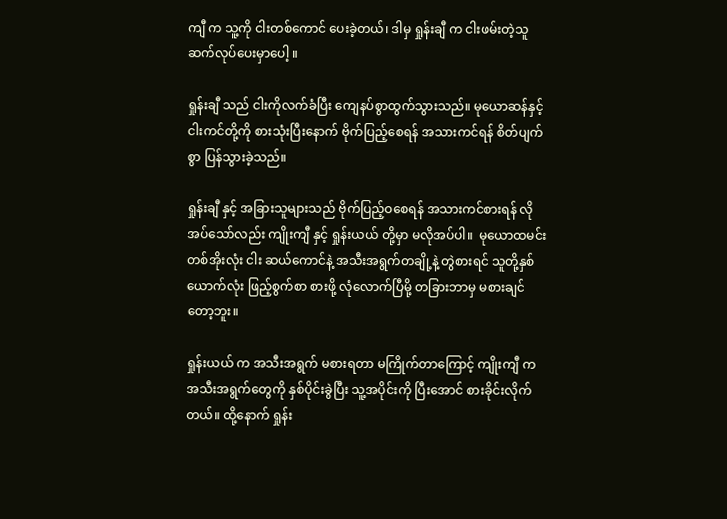ကျီ က သူ့ကို ငါးတစ်ကောင် ပေးခဲ့တယ်၊ ဒါမှ ရှုန်းချီ က ငါးဖမ်းတဲ့သူ ဆက်လုပ်ပေးမှာပေါ့ ။

ရှုန်းချီ သည် ငါးကိုလက်ခံပြီး ကျေနပ်စွာထွက်သွားသည်။ မုယောဆန်နှင့် ငါးကင်တို့ကို စားသုံးပြီးနောက် ဗိုက်ပြည့်စေရန် အသားကင်ရန် စိတ်ပျက်စွာ ပြန်သွားခဲ့သည်။

ရှုန်းချီ နှင့် အခြားသူများသည် ဗိုက်ပြည့်ဝစေရန် အသားကင်စားရန် လိုအပ်သော်လည်း ကျိုးကျီ နှင့် ရှုန်းယယ် တို့မှာ မလိုအပ်ပါ။  မုယောထမင်းတစ်အိုးလုံး ငါး ဆယ်ကောင်နဲ့ အသီးအရွက်တချို့နဲ့ တွဲစားရင် သူတို့နှစ်ယောက်လုံး ဖြည့်စွက်စာ စားဖို့ လုံလောက်ပြီမို့ တခြားဘာမှ မစားချင်တော့ဘူး။

ရှုန်းယယ် က အသီးအရွက် မစားရတာ မကြိုက်တာကြောင့် ကျိုးကျီ က အသီးအရွက်တွေကို နှစ်ပိုင်းခွဲပြီး သူ့အပိုင်းကို ပြီးအောင် စားခိုင်းလိုက်တယ်။ ထို့နောက် ရှုန်း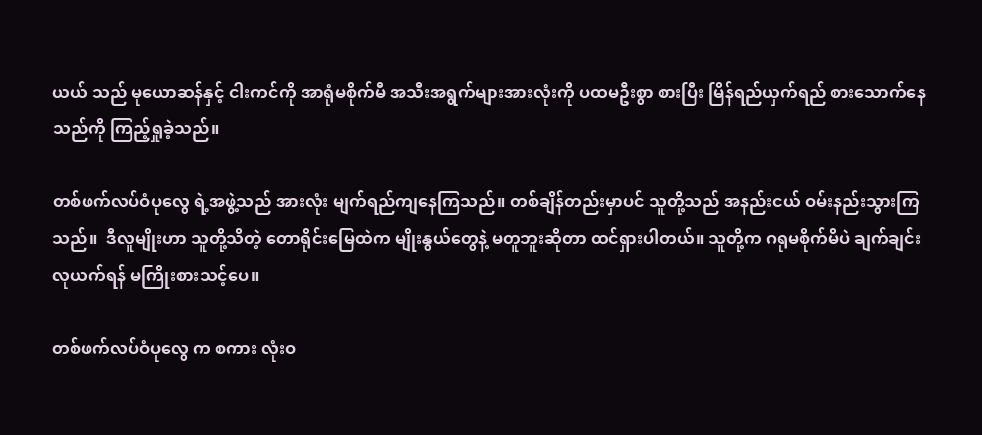ယယ် သည် မုယောဆန်နှင့် ငါးကင်ကို အာရုံမစိုက်မီ အသီးအရွက်များအားလုံးကို ပထမဦးစွာ စားပြီး မြိန်ရည်ယှက်ရည် စားသောက်နေသည်ကို ကြည့်ရှုခဲ့သည်။

တစ်ဖက်လပ်ဝံပုလွေ ရဲ့အဖွဲ့သည် အားလုံး မျက်ရည်ကျနေကြသည်။ တစ်ချိန်တည်းမှာပင် သူတို့သည် အနည်းငယ် ဝမ်းနည်းသွားကြသည်။  ဒီလူမျိုးဟာ သူတို့သိတဲ့ တောရိုင်းမြေထဲက မျိုးနွယ်တွေနဲ့ မတူဘူးဆိုတာ ထင်ရှားပါတယ်။ သူတို့က ဂရုမစိုက်မိပဲ ချက်ချင်း လုယက်ရန် မကြိုးစားသင့်ပေ။

တစ်ဖက်လပ်ဝံပုလွေ က စကား လုံးဝ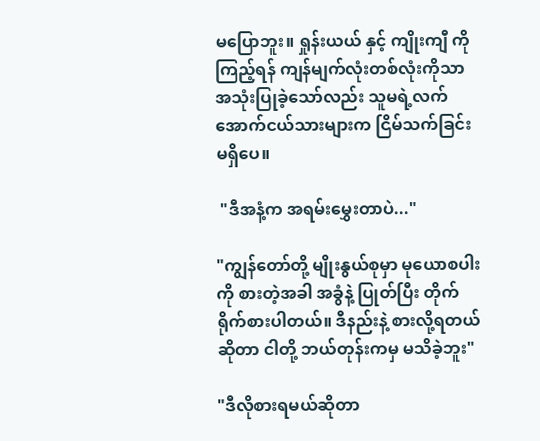မပြောဘူး။ ရှုန်းယယ် နှင့် ကျိုးကျီ ကိုကြည့်ရန် ကျန်မျက်လုံးတစ်လုံးကိုသာ အသုံးပြုခဲ့သော်လည်း သူမရဲ့လက်အောက်ငယ်သားများက ငြိမ်သက်ခြင်းမရှိပေ။

 "ဒီအနံ့က အရမ်းမွှေးတာပဲ..."

"ကျွန်တော်တို့ မျိုးနွယ်စုမှာ မုယောစပါးကို စားတဲ့အခါ အခွံနဲ့ ပြုတ်ပြီး တိုက်ရိုက်စားပါတယ်။ ဒီနည်းနဲ့ စားလို့ရတယ် ဆိုတာ ငါတို့ ဘယ်တုန်းကမှ မသိခဲ့ဘူး"

"ဒီလိုစားရမယ်ဆိုတာ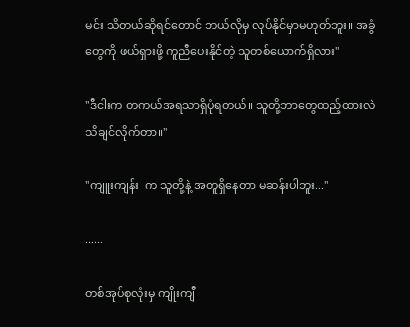မင်း သိတယ်ဆိုရင်တောင် ဘယ်လိုမှ လုပ်နိုင်မှာမဟုတ်ဘူး။ အခွံတွေကို ဖယ်ရှားဖို့ ကူညီပေးနိုင်တဲ့ သူတစ်ယောက်ရှိလား"

"ဒီငါးက တကယ်အရသာရှိပုံရတယ်။ သူတို့ဘာတွေထည့်ထားလဲ သိချင်လိုက်တာ။"

"ကျူးကျန်း  က သူတို့နဲ့ အတူရှိနေတာ မဆန်းပါဘူး..."

......

တစ်အုပ်စုလုံးမှ ကျိုးကျီ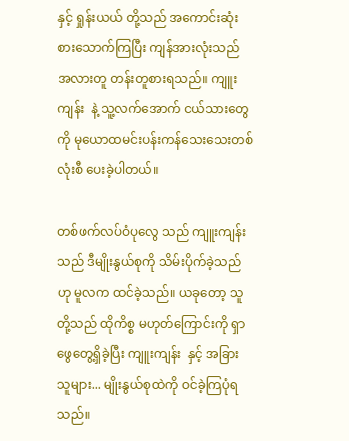နှင့် ရှုန်းယယ် တို့သည် အကောင်းဆုံး စားသောက်ကြပြီး ကျန်အားလုံးသည် အလားတူ တန်းတူစားရသည်။ ကျူးကျန်း  နဲ့ သူ့လက်အောက် ငယ်သားတွေကို မုယောထမင်းပန်းကန်သေးသေးတစ်လုံးစီ ပေးခဲ့ပါတယ်။

တစ်ဖက်လပ်ဝံပုလွေ သည် ကျူးကျန်း  သည် ဒီမျိုးနွယ်စုကို သိမ်းပိုက်ခဲ့သည်ဟု မူလက ထင်ခဲ့သည်။ ယခုတော့ သူတို့သည် ထိုကိစ္စ မဟုတ်ကြောင်းကို ရှာဖွေတွေ့ရှိခဲ့ပြီး ကျူးကျန်း  နှင့် အခြားသူများ... မျိုးနွယ်စုထဲကို ဝင်ခဲ့ကြပုံရသည်။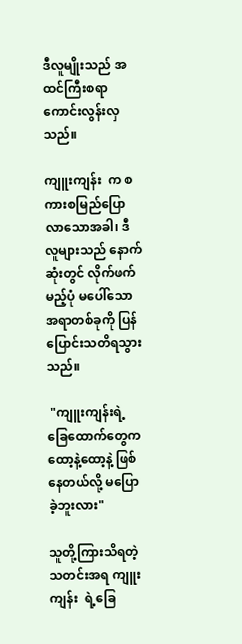ဒီလူမျိုးသည် အထင်ကြီးစရာကောင်းလွန်းလှသည်။

ကျူးကျန်း  က စကားစမြည်ပြောလာသောအခါ၊ ဒီလူများသည် နောက်ဆုံးတွင် လိုက်ဖက်မည့်ပုံ မပေါ်သော အရာတစ်ခုကို ပြန်ပြောင်းသတိရသွားသည်။

 "ကျူးကျန်းရဲ့ ခြေထောက်တွေက ထော့နဲ့ထော့နဲ့ ဖြစ်နေတယ်လို့ မပြောခဲ့ဘူးလား"

သူတို့ကြားသိရတဲ့သတင်းအရ ကျူးကျန်း  ရဲ့ခြေ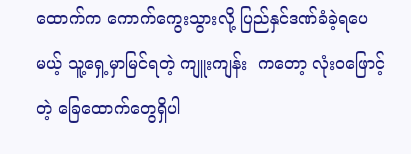ထောက်က ကောက်ကွေးသွားလို့ ပြည်နှင်ဒဏ်ခံခဲ့ရပေမယ့် သူ့ရှေ့မှာမြင်ရတဲ့ ကျူးကျန်း  ကတော့ လုံးဝဖြောင့်တဲ့ ခြေထောက်တွေရှိပါ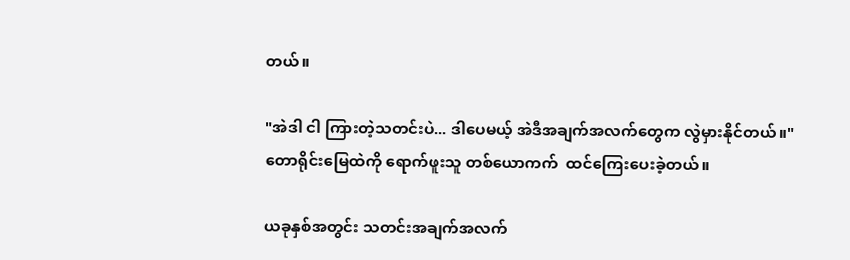တယ်။

"အဲဒါ ငါ ကြားတဲ့သတင်းပဲ... ဒါပေမယ့် အဲဒီအချက်အလက်တွေက လွဲမှားနိုင်တယ်။"
တောရိုင်းမြေထဲကို ရောက်ဖူးသူ တစ်ယောကက်  ထင်ကြေးပေးခဲ့တယ်။

ယခုနှစ်အတွင်း သတင်းအချက်အလက်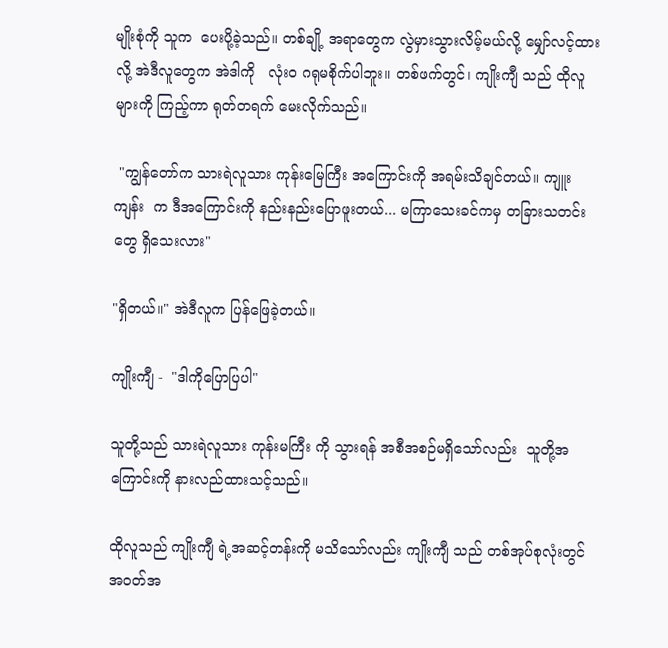မျိုးစုံကို သူက  ပေးပို့ခဲ့သည်။ တစ်ချို့ အရာတွေက လွဲမှားသွားလိမ့်မယ်လို့ မျှော်လင့်ထားလို့ အဲဒီလူတွေက အဲဒါကို   လုံးဝ ဂရုမစိုက်ပါဘူး။ တစ်ဖက်တွင်၊ ကျိုးကျီ သည် ထိုလူများကို ကြည့်ကာ ရုတ်တရက် မေးလိုက်သည်။

 "ကျွန်တော်က သားရဲလူသား ကုန်းမြေကြီး အကြောင်းကို အရမ်းသိချင်တယ်။ ကျူးကျန်း  က ဒီအကြောင်းကို နည်းနည်းပြောဖူးတယ်... မကြာသေးခင်ကမှ တခြားသတင်းတွေ ရှိသေးလား"

"ရှိတယ်။" အဲဒီလူက ပြန်ဖြေခဲ့တယ်။

ကျိုးကျီ -  "ဒါကိုပြောပြပါ"

သူတို့သည် သားရဲလူသား ကုန်းမကြီး ကို သွားရန် အစီအစဉ်မရှိသော်လည်း  သူတို့အကြောင်းကို နားလည်ထားသင့်သည်။

ထိုလူသည် ကျိုးကျီ ရဲ့အဆင့်တန်းကို မသိသော်လည်း ကျိုးကျီ သည် တစ်အုပ်စုလုံးတွင် အဝတ်အ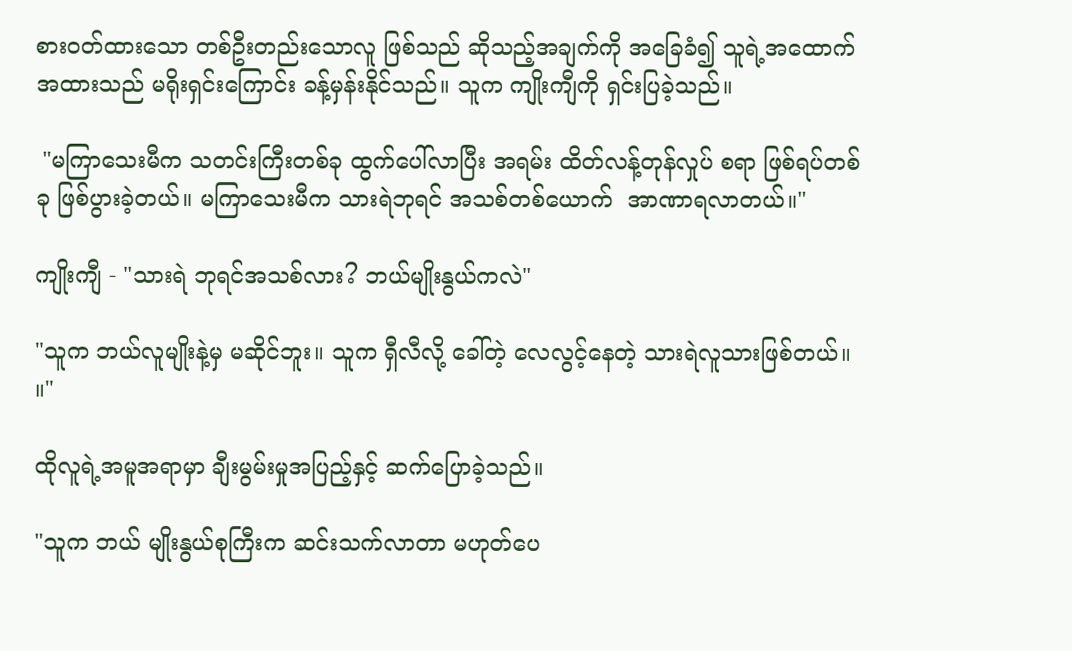စားဝတ်ထားသော တစ်ဦးတည်းသောလူ ဖြစ်သည် ဆိုသည့်အချက်ကို အခြေခံ၍ သူရဲ့အထောက်အထားသည် မရိုးရှင်းကြောင်း ခန့်မှန်းနိုင်သည်။ သူက ကျိုးကျီကို ရှင်းပြခဲ့သည်။

 "မကြာသေးမီက သတင်းကြီးတစ်ခု ထွက်ပေါ်လာပြီး အရမ်း ထိတ်လန့်တုန်လှုပ် စရာ ဖြစ်ရပ်တစ်ခု ဖြစ်ပွားခဲ့တယ်။ မကြာသေးမီက သားရဲဘုရင် အသစ်တစ်ယောက်  အာဏာရလာတယ်။"

ကျိုးကျီ - "သားရဲ ဘုရင်အသစ်လား? ဘယ်မျိုးနွယ်ကလဲ"

"သူက ဘယ်လူမျိုးနဲ့မှ မဆိုင်ဘူး။ သူက ရှီလီလို့ ခေါ်တဲ့ လေလွင့်နေတဲ့ သားရဲလူသားဖြစ်တယ်။ ။"

ထိုလူရဲ့အမူအရာမှာ ချီးမွမ်းမှုအပြည့်နှင့် ဆက်ပြောခဲ့သည်။

"သူက ဘယ် မျိုးနွယ်စုကြီးက ဆင်းသက်လာတာ မဟုတ်ပေ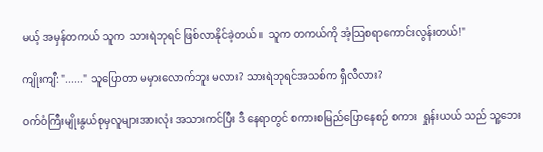မယ့် အမှန်တကယ် သူက  သားရဲဘုရင် ဖြစ်လာနိုင်ခဲ့တယ်။  သူက တကယ်ကို အံ့သြစရာကောင်းလွန်းတယ်!"

ကျိုးကျီ: "......" သူပြောတာ မမှားလောက်ဘူး မလား? သားရဲဘုရင်အသစ်က ရှီလီလား?

ဝက်ဝံကြီးမျိုးနွယ်စုမှလူများအားလုံး အသားကင်ပြီး ဒီ နေရာတွင် စကားစမြည်ပြောနေစဉ် စကား  ရှုန်းယယ် သည် သူ့ဘေး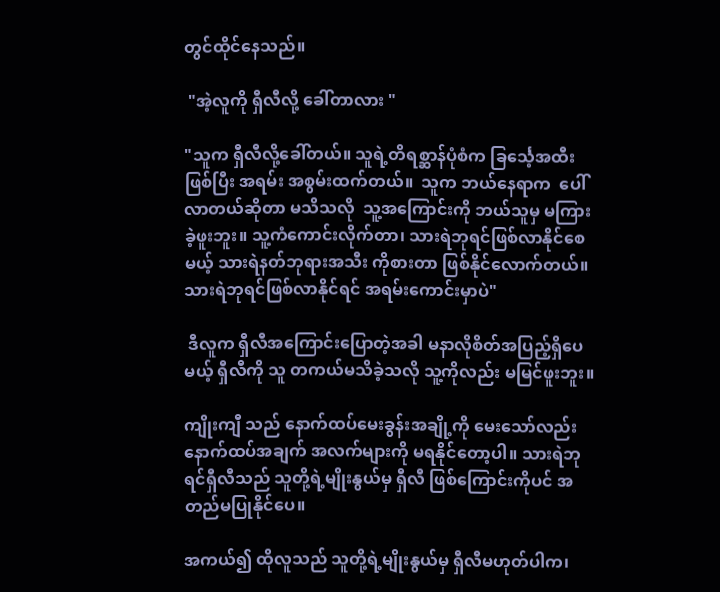တွင်ထိုင်နေသည်။

 "အဲ့လူကို ရှီလီလို့ ခေါ်တာလား "

"သူက ရှီလီလို့ခေါ်တယ်။ သူရဲ့တိရစ္ဆာန်ပုံစံက ခြင်္သေ့အထီးဖြစ်ပြီး အရမ်း အစွမ်းထက်တယ်။  သူက ဘယ်နေရာက  ပေါ်လာတယ်ဆိုတာ မသိသလို  သူ့အကြောင်းကို ဘယ်သူမှ မကြားခဲ့ဖူးဘူး။ သူ့ကံကောင်းလိုက်တာ၊ သားရဲဘုရင်ဖြစ်လာနိုင်စေမယ့် သားရဲနတ်ဘုရားအသီး ကိုစားတာ ဖြစ်နိုင်လောက်တယ်။ သားရဲဘုရင်ဖြစ်လာနိုင်ရင် အရမ်းကောင်းမှာပဲ"

 ဒီလူက ရှီလီအကြောင်းပြောတဲ့အခါ မနာလိုစိတ်အပြည့်ရှိပေမယ့် ရှီလီကို သူ တကယ်မသိခဲ့သလို သူ့ကိုလည်း မမြင်ဖူးဘူး။

ကျိုးကျီ သည် နောက်ထပ်မေးခွန်းအချို့ကို မေးသော်လည်း နောက်ထပ်အချက် အလက်များကို မရနိုင်တော့ပါ။ သားရဲဘုရင်ရှီလီသည် သူတို့ရဲ့မျိုးနွယ်မှ ရှီလီ ဖြစ်ကြောင်းကိုပင် အတည်မပြုနိုင်ပေ။

အကယ်၍ ထိုလူသည် သူတို့ရဲ့မျိုးနွယ်မှ ရှီလီမဟုတ်ပါက၊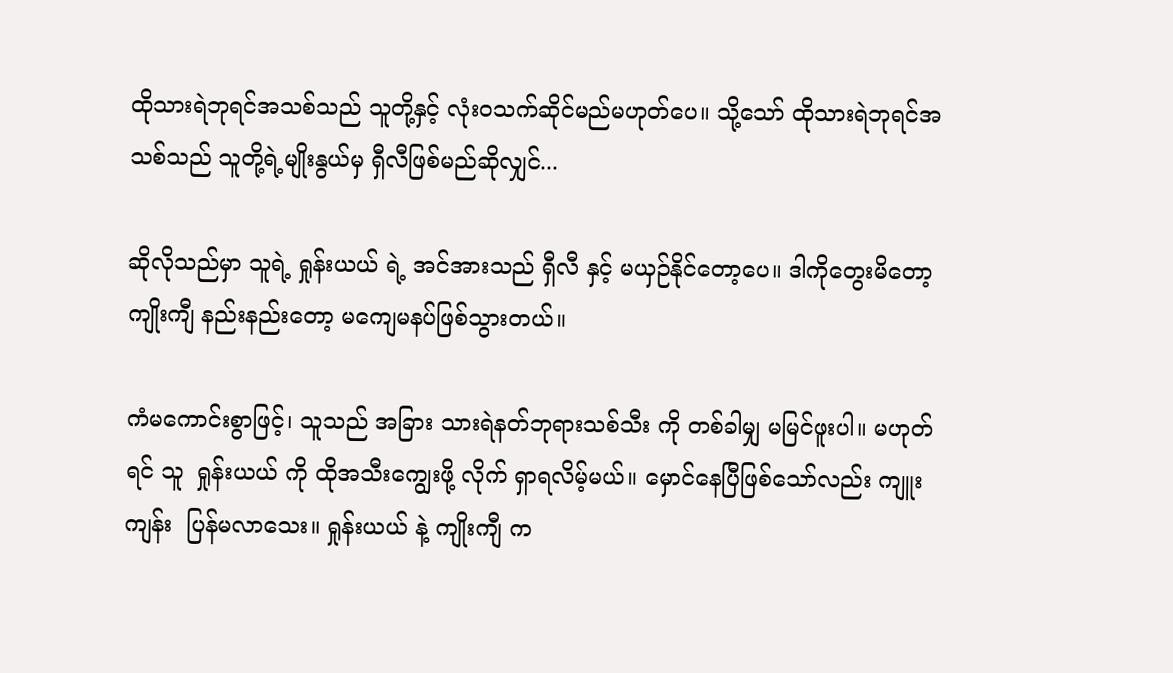ထိုသားရဲဘုရင်အသစ်သည် သူတို့နှင့် လုံးဝသက်ဆိုင်မည်မဟုတ်ပေ။ သို့သော် ထိုသားရဲဘုရင်အသစ်သည် သူတို့ရဲ့မျိုးနွယ်မှ ရှီလီဖြစ်မည်ဆိုလျှင်...

ဆိုလိုသည်မှာ သူရဲ့ ရှုန်းယယ် ရဲ့ အင်အားသည် ရှီလီ နှင့် မယှဉ်နိုင်တော့ပေ။ ဒါကိုတွေးမိတော့  ကျိုးကျီ နည်းနည်းတော့ မကျေမနပ်ဖြစ်သွားတယ်။

ကံမကောင်းစွာဖြင့်၊ သူသည် အခြား သားရဲနတ်ဘုရားသစ်သီး ကို တစ်ခါမျှ မမြင်ဖူးပါ။ မဟုတ်ရင် သူ  ရှုန်းယယ် ကို ထိုအသီးကျွေးဖို့ လိုက် ရှာရလိမ့်မယ်။ မှောင်နေပြီဖြစ်သော်လည်း ကျူးကျန်း  ပြန်မလာသေး။ ရှုန်းယယ် နဲ့ ကျိုးကျီ က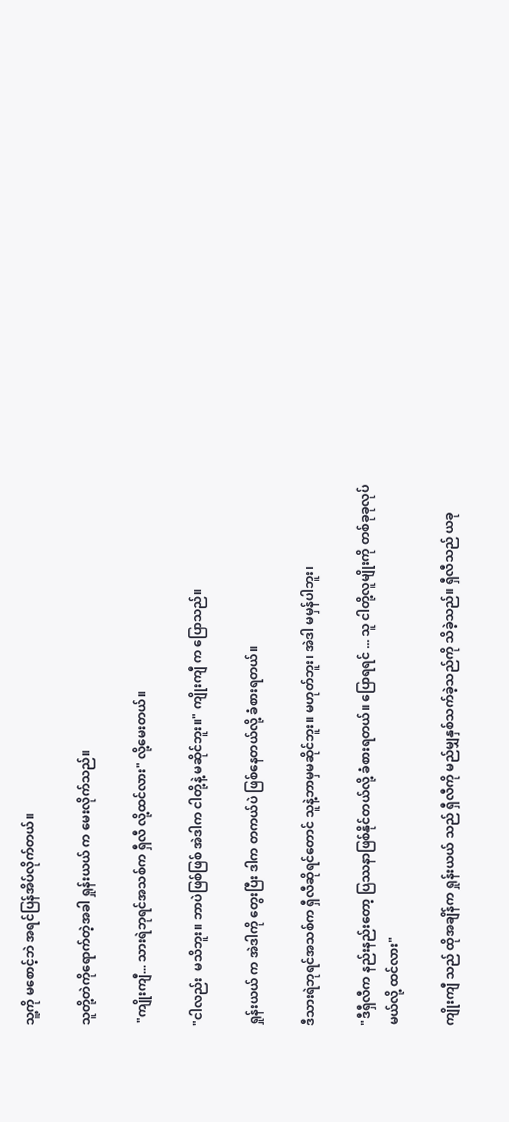သူ့ကို မစောင့်ဘဲ အရင်ပြန်အိပ်လိုက်တယ်။

သူတို့တဲကိုရောက်တဲ့အခါ ရှုန်းယယ် က မေးလိုက်သည်။

 "ကျိုးကျီ... သားရဲဘုရင်အသစ်က ရှီလီ လို့ထင်လား" လို့မေးတယ်။

"ငါလည်း  မသိဘူး။ ဘာပဲဖြစ်ဖြစ် အဲဒါက ငါတို့နဲ့ မဆိုင်ဘူး။" ကျိုးကျီ က ပြောသည်။

ရှုန်းယယ် က အဲဒါကို တွေးပြီး ဒါက တကယ်ပဲ ဖြစ်နေတယ်လို့ ခံစားရတယ်။

ဒီသားရဲဘုရင်အသစ်က ရှီလီဆိုရင်တောင် သူနဲ့ဘာမှမဆိုင်ဘူး။ မဟုတ်ဘူး၊ အဲဒါ မမှန်ပါဘူး၊

"ဒီရှီလီက နည်းနည်းတော့ ပြဿနာဖြစ်နိုင်တယ်လို့ ခံစားရတယ်။ ပြောရရင် ... သူ ငါတို့လူမျိုးကို တစ်ခုခုလုပ်မယ်လို့ ထင်လား"

ကျိုးကျီ သည် ထိုအချိန်က ရှုန်းယယ် သည် ရှီလီကို မည်မျှနှစ်သက်ခဲ့သည်ကို သိခဲ့သည်။ ရှီလီသည် ယခု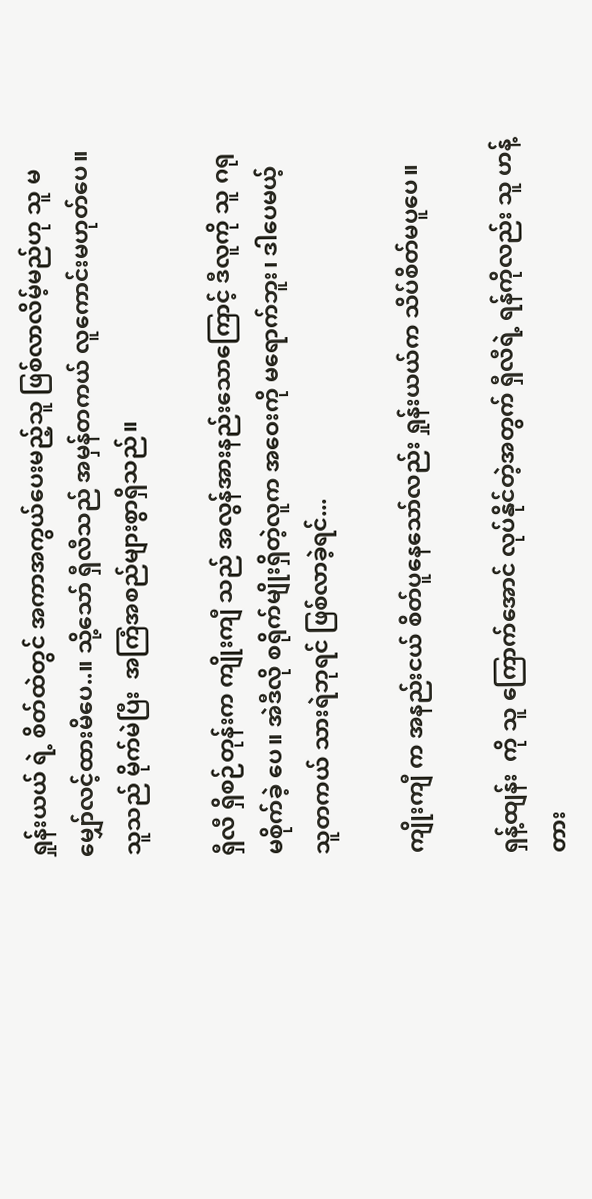ရှုန်းယယ် ရဲ့ စိတ်ထဲတွင် အကာအကွယ်ပေးမည့်သူ ဖြစ်လာလိမ့်မည်ဟု သူ မမျှော်လင့်ထားမိပေ..။ သို့သော် ရှီလီသည် အမှန်တကယ် လူကောင်းမဟုတ်ပေ။ သူသည် မိုက်မဲပြီး  အကြံအစည်များစွာရှိသည်။

ရှီလီ ရှိစဉ်တုန်းက ကျိုးကျီ သည် အလွန်အားနည်းသောကြောင့် ဒီလူကို သူ ဂရုမစိုက်ခဲ့ ပေ။ အဲဒီလို စရိုက်မျိုးရှိတဲ့လူက အဝေးကို မရောက်ဘူး၊ ဒါပေမယ့် သူတကယ် သားရဲဘုရင် ဖြစ်လာခဲ့ရင်...

ကျိုးကျီ က အနည်းငယ် စိတ်ပူနေသော်လည်း ရှုန်းယယ်က သိပ်စိတ်မပူပေ။

ရှန့်ထျန်း  ကို သူ ကြောက်အောင် လုပ်နိုင်တဲ့အတွက် ရှီလီရဲ့ ရန်ကိုလည်း သူ ဟန့်တား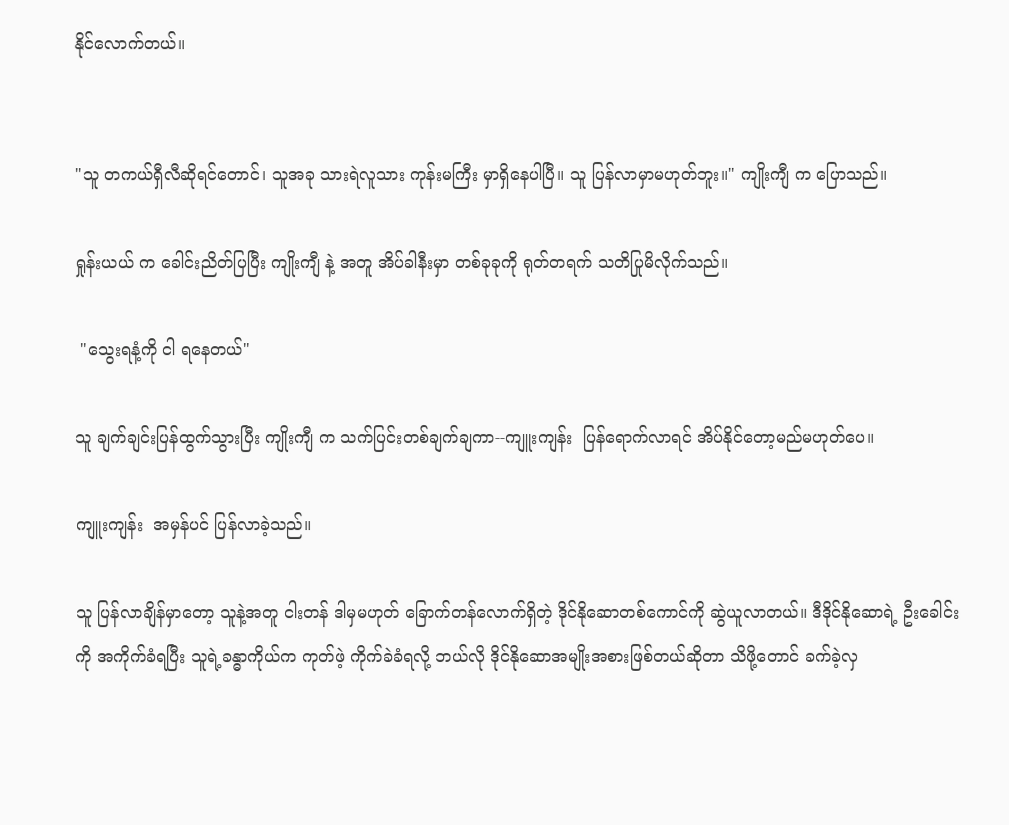နိုင်လောက်တယ်။


"သူ တကယ်ရှီလီဆိုရင်တောင်၊ သူအခု သားရဲလူသား ကုန်းမကြီး မှာရှိနေပါပြီ။ သူ ပြန်လာမှာမဟုတ်ဘူး။" ကျိုးကျီ က ပြောသည်။

ရှုန်းယယ် က ခေါင်းညိတ်ပြပြီး ကျိုးကျီ နဲ့ အတူ အိပ်ခါနီးမှာ တစ်ခုခုကို ရုတ်တရက် သတိပြုမိလိုက်သည်။

 "သွေးရနံ့ကို ငါ ရနေတယ်"

သူ ချက်ချင်းပြန်ထွက်သွားပြီး ကျိုးကျီ က သက်ပြင်းတစ်ချက်ချကာ--ကျူးကျန်း  ပြန်ရောက်လာရင် အိပ်နိုင်တော့မည်မဟုတ်ပေ။

ကျူးကျန်း  အမှန်ပင် ပြန်လာခဲ့သည်။

သူ ပြန်လာချိန်မှာတော့ သူနဲ့အတူ ငါးတန် ဒါမှမဟုတ် ခြောက်တန်လောက်ရှိတဲ့ ဒိုင်နိုဆောတစ်ကောင်ကို ဆွဲယူလာတယ်။ ဒီဒိုင်နိုဆောရဲ့ ဦးခေါင်းကို အကိုက်ခံရပြီး သူရဲ့ခန္ဓာကိုယ်က ကုတ်ဖဲ့ ကိုက်ခဲခံရလို့ ဘယ်လို ဒိုင်နိုဆောအမျိုးအစားဖြစ်တယ်ဆိုတာ သိဖို့တောင် ခက်ခဲ့လှ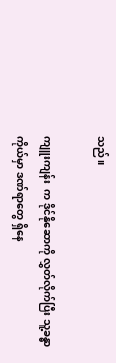သည်။

ကျူးကျန်း  က ဒိုင်နိုဆောကို လွှတ်လိုက်ပြီး သူ့ခန္ဓာကိုယ်မှာ ဒဏ်ရာတွေ ရှိနေ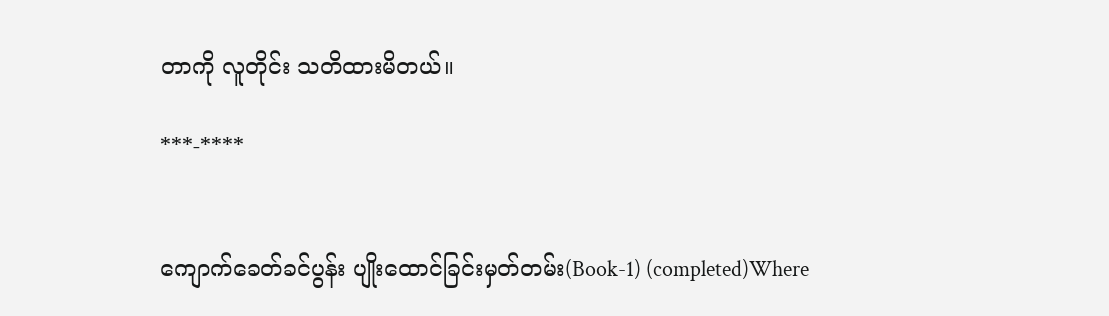တာကို လူတိုင်း သတိထားမိတယ်။

***-****


ကျောက်ခေတ်ခင်ပွန်း ပျိုးထောင်ခြင်းမှတ်တမ်း(Book-1) (completed)Where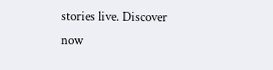stories live. Discover now